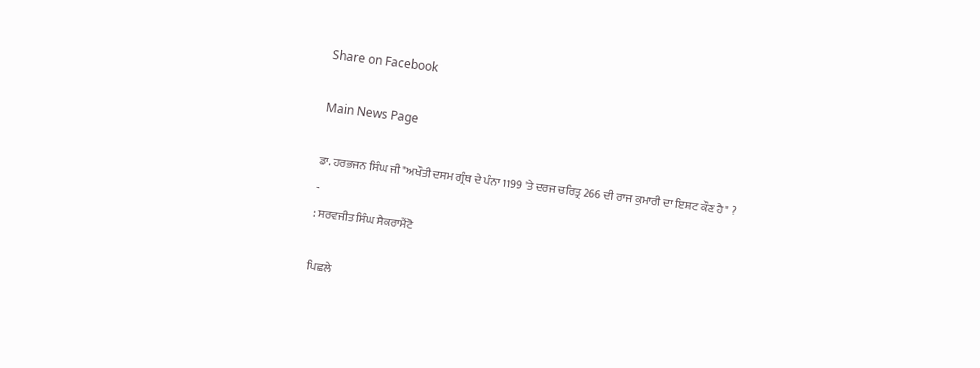Share on Facebook

Main News Page

ਡਾ. ਹਰਭਜਨ ਸਿੰਘ ਜੀ "ਅਖੌਤੀ ਦਸਮ ਗ੍ਰੰਥ ਦੇ ਪੰਨਾ 1199 'ਤੇ ਦਰਜ ਚਰਿਤ੍ਰ 266 ਦੀ ਰਾਜ ਕੁਮਾਰੀ ਦਾ ਇਸ਼ਟ ਕੌਣ ਹੈ" ?
-
: ਸਰਵਜੀਤ ਸਿੰਘ ਸੈਕਰਾਮੈਂਟੋ

ਪਿਛਲੇ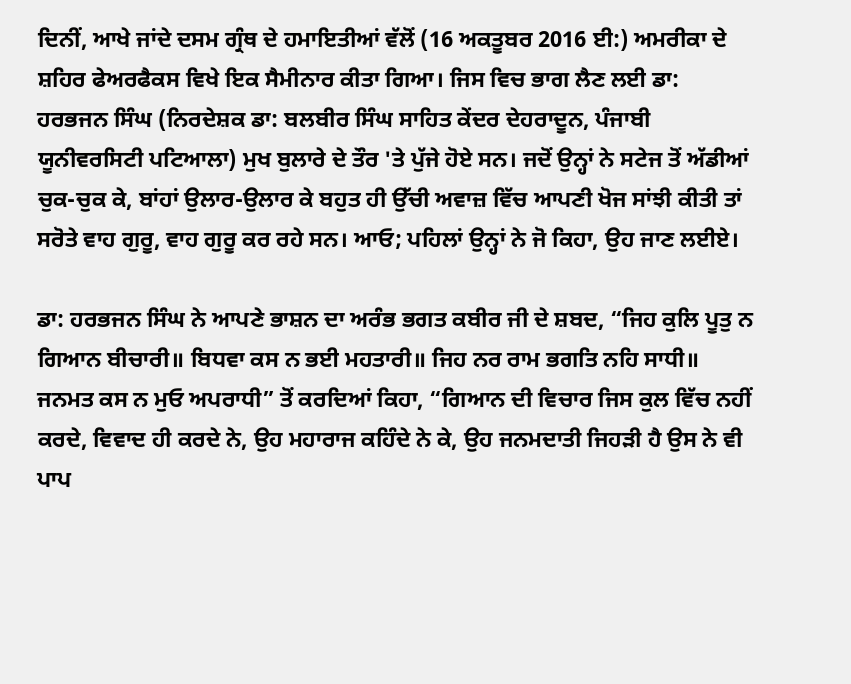ਦਿਨੀਂ, ਆਖੇ ਜਾਂਦੇ ਦਸਮ ਗ੍ਰੰਥ ਦੇ ਹਮਾਇਤੀਆਂ ਵੱਲੋਂ (16 ਅਕਤੂਬਰ 2016 ਈ:) ਅਮਰੀਕਾ ਦੇ ਸ਼ਹਿਰ ਫੇਅਰਫੈਕਸ ਵਿਖੇ ਇਕ ਸੈਮੀਨਾਰ ਕੀਤਾ ਗਿਆ। ਜਿਸ ਵਿਚ ਭਾਗ ਲੈਣ ਲਈ ਡਾ: ਹਰਭਜਨ ਸਿੰਘ (ਨਿਰਦੇਸ਼ਕ ਡਾ: ਬਲਬੀਰ ਸਿੰਘ ਸਾਹਿਤ ਕੇਂਦਰ ਦੇਹਰਾਦੂਨ, ਪੰਜਾਬੀ ਯੂਨੀਵਰਸਿਟੀ ਪਟਿਆਲਾ) ਮੁਖ ਬੁਲਾਰੇ ਦੇ ਤੌਰ 'ਤੇ ਪੁੱਜੇ ਹੋਏ ਸਨ। ਜਦੋਂ ਉਨ੍ਹਾਂ ਨੇ ਸਟੇਜ ਤੋਂ ਅੱਡੀਆਂ ਚੁਕ-ਚੁਕ ਕੇ, ਬਾਂਹਾਂ ਉਲਾਰ-ਉਲਾਰ ਕੇ ਬਹੁਤ ਹੀ ਉੱਚੀ ਅਵਾਜ਼ ਵਿੱਚ ਆਪਣੀ ਖੋਜ ਸਾਂਝੀ ਕੀਤੀ ਤਾਂ ਸਰੋਤੇ ਵਾਹ ਗੁਰੂ, ਵਾਹ ਗੁਰੂ ਕਰ ਰਹੇ ਸਨ। ਆਓ; ਪਹਿਲਾਂ ਉਨ੍ਹਾਂ ਨੇ ਜੋ ਕਿਹਾ, ਉਹ ਜਾਣ ਲਈਏ।

ਡਾ: ਹਰਭਜਨ ਸਿੰਘ ਨੇ ਆਪਣੇ ਭਾਸ਼ਨ ਦਾ ਅਰੰਭ ਭਗਤ ਕਬੀਰ ਜੀ ਦੇ ਸ਼ਬਦ, “ਜਿਹ ਕੁਲਿ ਪੂਤੁ ਨ ਗਿਆਨ ਬੀਚਾਰੀ॥ ਬਿਧਵਾ ਕਸ ਨ ਭਈ ਮਹਤਾਰੀ॥ ਜਿਹ ਨਰ ਰਾਮ ਭਗਤਿ ਨਹਿ ਸਾਧੀ॥ ਜਨਮਤ ਕਸ ਨ ਮੁਓ ਅਪਰਾਧੀ” ਤੋਂ ਕਰਦਿਆਂ ਕਿਹਾ, “ਗਿਆਨ ਦੀ ਵਿਚਾਰ ਜਿਸ ਕੁਲ ਵਿੱਚ ਨਹੀਂ ਕਰਦੇ, ਵਿਵਾਦ ਹੀ ਕਰਦੇ ਨੇ, ਉਹ ਮਹਾਰਾਜ ਕਹਿੰਦੇ ਨੇ ਕੇ, ਉਹ ਜਨਮਦਾਤੀ ਜਿਹੜੀ ਹੈ ਉਸ ਨੇ ਵੀ ਪਾਪ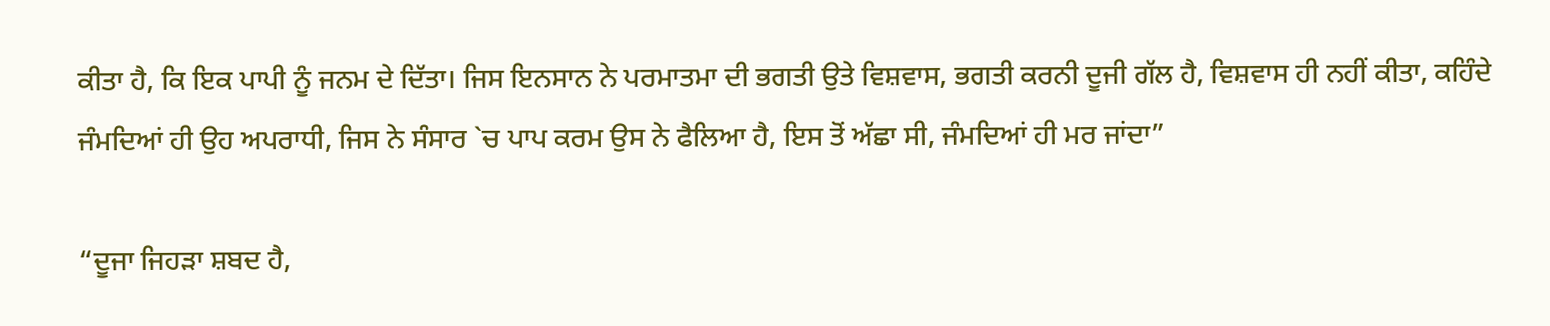ਕੀਤਾ ਹੈ, ਕਿ ਇਕ ਪਾਪੀ ਨੂੰ ਜਨਮ ਦੇ ਦਿੱਤਾ। ਜਿਸ ਇਨਸਾਨ ਨੇ ਪਰਮਾਤਮਾ ਦੀ ਭਗਤੀ ਉਤੇ ਵਿਸ਼ਵਾਸ, ਭਗਤੀ ਕਰਨੀ ਦੂਜੀ ਗੱਲ ਹੈ, ਵਿਸ਼ਵਾਸ ਹੀ ਨਹੀਂ ਕੀਤਾ, ਕਹਿੰਦੇ ਜੰਮਦਿਆਂ ਹੀ ਉਹ ਅਪਰਾਧੀ, ਜਿਸ ਨੇ ਸੰਸਾਰ `ਚ ਪਾਪ ਕਰਮ ਉਸ ਨੇ ਫੈਲਿਆ ਹੈ, ਇਸ ਤੋਂ ਅੱਛਾ ਸੀ, ਜੰਮਦਿਆਂ ਹੀ ਮਰ ਜਾਂਦਾ”

“ਦੂਜਾ ਜਿਹੜਾ ਸ਼ਬਦ ਹੈ,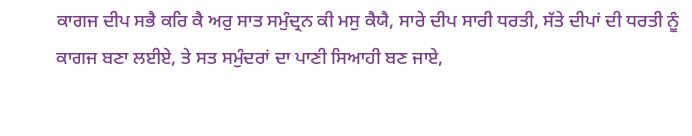ਕਾਗਜ ਦੀਪ ਸਭੈ ਕਰਿ ਕੈ ਅਰੁ ਸਾਤ ਸਮੁੰਦ੍ਰਨ ਕੀ ਮਸੁ ਕੈਯੈ, ਸਾਰੇ ਦੀਪ ਸਾਰੀ ਧਰਤੀ, ਸੱਤੇ ਦੀਪਾਂ ਦੀ ਧਰਤੀ ਨੂੰ ਕਾਗਜ ਬਣਾ ਲਈਏ, ਤੇ ਸਤ ਸਮੁੰਦਰਾਂ ਦਾ ਪਾਣੀ ਸਿਆਹੀ ਬਣ ਜਾਏ,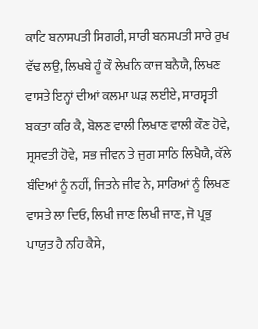ਕਾਟਿ ਬਨਾਸਪਤੀ ਸਿਗਰੀ, ਸਾਰੀ ਬਨਸਪਤੀ ਸਾਰੇ ਰੁਖ ਵੱਢ ਲਉ, ਲਿਖਬੇ ਹੂੰ ਕੌ ਲੇਖਨਿ ਕਾਜ ਬਨੈਯੈ, ਲਿਖਣ ਵਾਸਤੇ ਇਨ੍ਹਾਂ ਦੀਆਂ ਕਲਮਾ ਘੜ ਲਈਏ, ਸਾਰਸ੍ਵਤੀ ਬਕਤਾ ਕਰਿ ਕੈ, ਬੋਲਣ ਵਾਲੀ ਲਿਖਾਣ ਵਾਲੀ ਕੌਣ ਹੋਵੇ, ਸ੍ਰਸਵਤੀ ਹੋਵੇ,  ਸਭ ਜੀਵਨ ਤੇ ਜੁਗ ਸਾਠਿ ਲਿਖੈਯੈ, ਕੱਲੇ ਬੰਦਿਆਂ ਨੂੰ ਨਹੀਂ, ਜਿਤਨੇ ਜੀਵ ਨੇ, ਸਾਰਿਆਂ ਨੂੰ ਲਿਖਣ ਵਾਸਤੇ ਲਾ ਦਿਓ, ਲਿਖੀ ਜਾਣ ਲਿਖੀ ਜਾਣ, ਜੋ ਪ੍ਰਭੁ ਪਾਯੁਤ ਹੈ ਨਹਿ ਕੈਸੇ,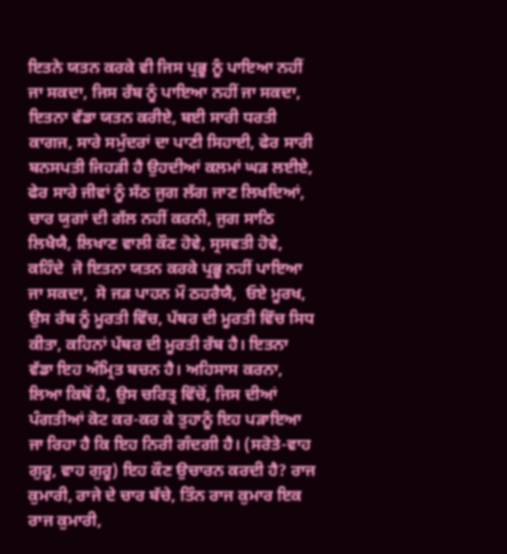ਇਤਨੇ ਯਤਨ ਕਰਕੇ ਵੀ ਜਿਸ ਪ੍ਰਭੂ ਨੂੰ ਪਾਇਆ ਨਹੀਂ ਜਾ ਸਕਦਾ, ਜਿਸ ਰੱਬ ਨੂੰ ਪਾਇਆ ਨਹੀਂ ਜਾ ਸਕਦਾ, ਇਤਨਾ ਵੱਡਾ ਯਤਨ ਕਰੀਏ, ਬਈ ਸਾਰੀ ਧਰਤੀ ਕਾਗਜ, ਸਾਰੇ ਸਮੁੰਦਰਾਂ ਦਾ ਪਾਣੀ ਸਿਹਾਈ, ਫੇਰ ਸਾਰੀ ਬਨਸਪਤੀ ਜਿਹੜੀ ਹੈ ਉਹਦੀਆਂ ਕਲਮਾਂ ਘੜ ਲਈਏ, ਫੇਰ ਸਾਰੇ ਜੀਵਾਂ ਨੂੰ ਸੱਠ ਜੁਗ ਲੱਗ ਜਾਣ ਲਿਖਦਿਆਂ, ਚਾਰ ਯੁਗਾਂ ਦੀ ਗੱਲ ਨਹੀਂ ਕਰਨੀ, ਜੁਗ ਸਾਠਿ ਲਿਖੈਯੈ, ਲਿਖਾਣ ਵਾਲੀ ਕੌਣ ਹੋਵੇ, ਸ੍ਰਸਵਤੀ ਹੋਵੇ, ਕਹਿੰਦੇ  ਜੋ ਇਤਨਾ ਯਤਨ ਕਰਕੇ ਪ੍ਰਭੂ ਨਹੀਂ ਪਾਇਆ ਜਾ ਸਕਦਾ,  ਸੋ ਜੜ ਪਾਹਨ ਮੌ ਠਹਰੈਯੈ,  ਓਏ ਮੂਰਖ, ਉਸ ਰੱਬ ਨੂੰ ਮੂਰਤੀ ਵਿੱਚ, ਪੱਥਰ ਦੀ ਮੂਰਤੀ ਵਿੱਚ ਸਿਧ ਕੀਤਾ, ਕਹਿਨਾਂ ਪੱਥਰ ਦੀ ਮੂਰਤੀ ਰੱਬ ਹੈ। ਇਤਨਾ ਵੱਡਾ ਇਹ ਅੰਮ੍ਰਿਤ ਬਚਨ ਹੈ। ਅਹਿਸਾਸ ਕਰਨਾ, ਲਿਆ ਕਿਥੋਂ ਹੈ, ਉਸ ਚਰਿਤ੍ਰ ਵਿੱਚੋਂ, ਜਿਸ ਦੀਆਂ ਪੰਗਤੀਆਂ ਕੋਟ ਕਰ-ਕਰ ਕੇ ਤੁਹਾਨੂੰ ਇਹ ਪੜਾਇਆ ਜਾ ਰਿਹਾ ਹੈ ਕਿ ਇਹ ਨਿਰੀ ਗੰਦਗੀ ਹੈ। (ਸਰੋਤੇ-ਵਾਹ ਗੁਰੂ, ਵਾਹ ਗੁਰੂ) ਇਹ ਕੌਣ ਉਚਾਰਨ ਕਰਦੀ ਹੈ? ਰਾਜ ਕੁਮਾਰੀ, ਰਾਜੇ ਦੇ ਚਾਰ ਬੱਚੇ, ਤਿੰਨ ਰਾਜ ਕੁਮਾਰ ਇਕ ਰਾਜ ਕੁਮਾਰੀ,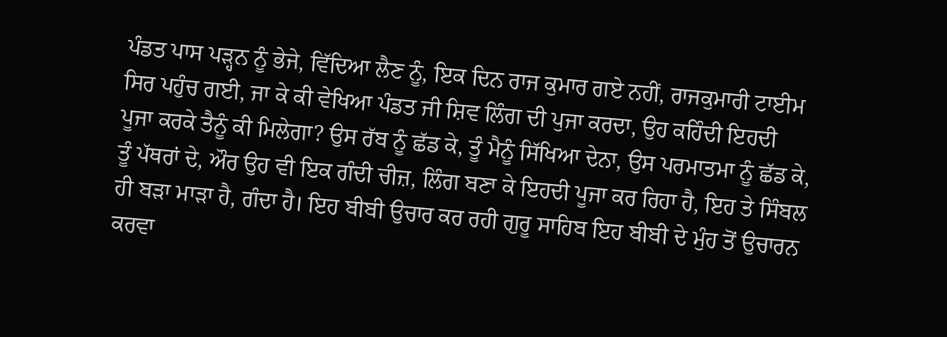ਪੰਡਤ ਪਾਸ ਪੜ੍ਹਨ ਨੂੰ ਭੇਜੇ, ਵਿੱਦਿਆ ਲੈਣ ਨੂੰ, ਇਕ ਦਿਨ ਰਾਜ ਕੁਮਾਰ ਗਏ ਨਹੀਂ, ਰਾਜਕੁਮਾਰੀ ਟਾਈਮ ਸਿਰ ਪਹੁੰਚ ਗਈ, ਜਾ ਕੇ ਕੀ ਵੇਖਿਆ ਪੰਡਤ ਜੀ ਸ਼ਿਵ ਲਿੰਗ ਦੀ ਪੁਜਾ ਕਰਦਾ, ਉਹ ਕਹਿੰਦੀ ਇਹਦੀ ਪੂਜਾ ਕਰਕੇ ਤੈਨੂੰ ਕੀ ਮਿਲੇਗਾ? ਉਸ ਰੱਬ ਨੂੰ ਛੱਡ ਕੇ, ਤੂੰ ਮੈਨੂੰ ਸਿੱਖਿਆ ਦੇਨਾ, ਉਸ ਪਰਮਾਤਮਾ ਨੂੰ ਛੱਡ ਕੇ, ਤੂੰ ਪੱਥਰਾਂ ਦੇ, ਔਰ ਉਹ ਵੀ ਇਕ ਗੰਦੀ ਚੀਜ਼, ਲਿੰਗ ਬਣਾ ਕੇ ਇਹਦੀ ਪੂਜਾ ਕਰ ਰਿਹਾ ਹੈ, ਇਹ ਤੇ ਸਿੰਬਲ ਹੀ ਬੜਾ ਮਾੜਾ ਹੈ, ਗੰਦਾ ਹੈ। ਇਹ ਬੀਬੀ ਉਚਾਰ ਕਰ ਰਹੀ ਗੁਰੂ ਸਾਹਿਬ ਇਹ ਬੀਬੀ ਦੇ ਮੁੰਹ ਤੋਂ ਉਚਾਰਨ ਕਰਵਾ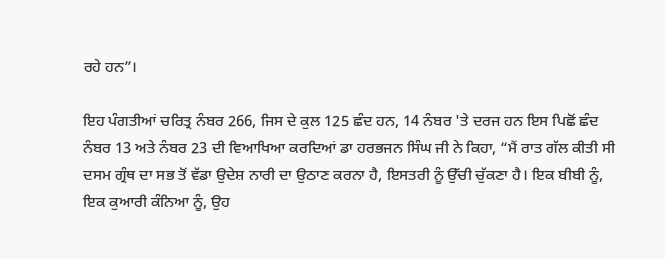ਰਹੇ ਹਨ”।

ਇਹ ਪੰਗਤੀਆਂ ਚਰਿਤ੍ਰ ਨੰਬਰ 266, ਜਿਸ ਦੇ ਕੁਲ 125 ਛੰਦ ਹਨ, 14 ਨੰਬਰ 'ਤੇ ਦਰਜ ਹਨ ਇਸ ਪਿਛੋਂ ਛੰਦ ਨੰਬਰ 13 ਅਤੇ ਨੰਬਰ 23 ਦੀ ਵਿਆਖਿਆ ਕਰਦਿਆਂ ਡਾ ਹਰਭਜਨ ਸਿੰਘ ਜੀ ਨੇ ਕਿਹਾ, “ਮੈਂ ਰਾਤ ਗੱਲ ਕੀਤੀ ਸੀ ਦਸਮ ਗ੍ਰੰਥ ਦਾ ਸਭ ਤੋਂ ਵੱਡਾ ਉਦੇਸ਼ ਨਾਰੀ ਦਾ ਉਠਾਣ ਕਰਨਾ ਹੈ, ਇਸਤਰੀ ਨੂੰ ਉੱਚੀ ਚੁੱਕਣਾ ਹੈ। ਇਕ ਬੀਬੀ ਨੂੰ, ਇਕ ਕੁਆਰੀ ਕੰਨਿਆ ਨੂੰ, ਉਹ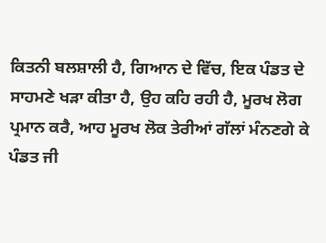ਕਿਤਨੀ ਬਲਸ਼ਾਲੀ ਹੈ, ਗਿਆਨ ਦੇ ਵਿੱਚ, ਇਕ ਪੰਡਤ ਦੇ ਸਾਹਮਣੇ ਖੜਾ ਕੀਤਾ ਹੈ, ਉਹ ਕਹਿ ਰਹੀ ਹੈ, ਮੂਰਖ ਲੋਗ ਪ੍ਰਮਾਨ ਕਰੈ, ਆਹ ਮੂਰਖ ਲੋਕ ਤੇਰੀਆਂ ਗੱਲਾਂ ਮੰਨਣਗੇ ਕੇ ਪੰਡਤ ਜੀ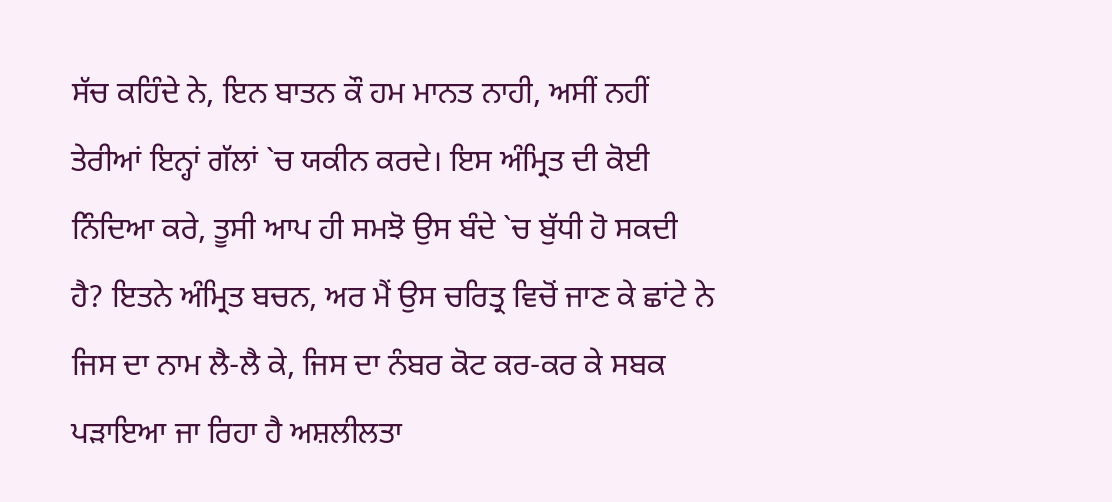ਸੱਚ ਕਹਿੰਦੇ ਨੇ, ਇਨ ਬਾਤਨ ਕੌ ਹਮ ਮਾਨਤ ਨਾਹੀ, ਅਸੀਂ ਨਹੀਂ ਤੇਰੀਆਂ ਇਨ੍ਹਾਂ ਗੱਲਾਂ `ਚ ਯਕੀਨ ਕਰਦੇ। ਇਸ ਅੰਮ੍ਰਿਤ ਦੀ ਕੋਈ ਨਿੰਦਿਆ ਕਰੇ, ਤੂਸੀ ਆਪ ਹੀ ਸਮਝੋ ਉਸ ਬੰਦੇ `ਚ ਬੁੱਧੀ ਹੋ ਸਕਦੀ ਹੈ? ਇਤਨੇ ਅੰਮ੍ਰਿਤ ਬਚਨ, ਅਰ ਮੈਂ ਉਸ ਚਰਿਤ੍ਰ ਵਿਚੋਂ ਜਾਣ ਕੇ ਛਾਂਟੇ ਨੇ ਜਿਸ ਦਾ ਨਾਮ ਲੈ-ਲੈ ਕੇ, ਜਿਸ ਦਾ ਨੰਬਰ ਕੋਟ ਕਰ-ਕਰ ਕੇ ਸਬਕ ਪੜਾਇਆ ਜਾ ਰਿਹਾ ਹੈ ਅਸ਼ਲੀਲਤਾ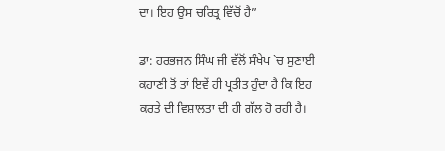ਦਾ। ਇਹ ਉਸ ਚਰਿਤ੍ਰ ਵਿੱਚੋਂ ਹੈ”

ਡਾ: ਹਰਭਜਨ ਸਿੰਘ ਜੀ ਵੱਲੋਂ ਸੰਖੇਪ `ਚ ਸੁਣਾਈ ਕਹਾਣੀ ਤੋਂ ਤਾਂ ਇਵੇਂ ਹੀ ਪ੍ਰਤੀਤ ਹੁੰਦਾ ਹੈ ਕਿ ਇਹ ਕਰਤੇ ਦੀ ਵਿਸ਼ਾਲਤਾ ਦੀ ਹੀ ਗੱਲ ਹੋ ਰਹੀ ਹੈ।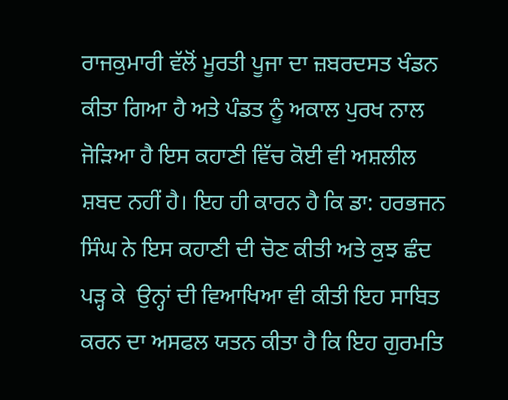ਰਾਜਕੁਮਾਰੀ ਵੱਲੋਂ ਮੂਰਤੀ ਪੂਜਾ ਦਾ ਜ਼ਬਰਦਸਤ ਖੰਡਨ ਕੀਤਾ ਗਿਆ ਹੈ ਅਤੇ ਪੰਡਤ ਨੂੰ ਅਕਾਲ ਪੁਰਖ ਨਾਲ ਜੋੜਿਆ ਹੈ ਇਸ ਕਹਾਣੀ ਵਿੱਚ ਕੋਈ ਵੀ ਅਸ਼ਲੀਲ ਸ਼ਬਦ ਨਹੀਂ ਹੈ। ਇਹ ਹੀ ਕਾਰਨ ਹੈ ਕਿ ਡਾ: ਹਰਭਜਨ ਸਿੰਘ ਨੇ ਇਸ ਕਹਾਣੀ ਦੀ ਚੋਣ ਕੀਤੀ ਅਤੇ ਕੁਝ ਛੰਦ ਪੜ੍ਹ ਕੇ  ਉਨ੍ਹਾਂ ਦੀ ਵਿਆਖਿਆ ਵੀ ਕੀਤੀ ਇਹ ਸਾਬਿਤ ਕਰਨ ਦਾ ਅਸਫਲ ਯਤਨ ਕੀਤਾ ਹੈ ਕਿ ਇਹ ਗੁਰਮਤਿ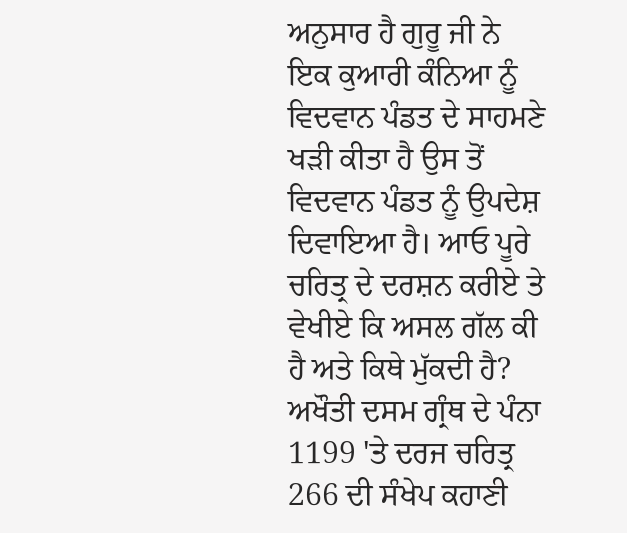ਅਨੁਸਾਰ ਹੈ ਗੁਰੂ ਜੀ ਨੇ ਇਕ ਕੁਆਰੀ ਕੰਨਿਆ ਨੂੰ ਵਿਦਵਾਨ ਪੰਡਤ ਦੇ ਸਾਹਮਣੇ ਖੜੀ ਕੀਤਾ ਹੈ ਉਸ ਤੋਂ ਵਿਦਵਾਨ ਪੰਡਤ ਨੂੰ ਉਪਦੇਸ਼ ਦਿਵਾਇਆ ਹੈ। ਆਓ ਪੂਰੇ ਚਰਿਤ੍ਰ ਦੇ ਦਰਸ਼ਨ ਕਰੀਏ ਤੇ ਵੇਖੀਏ ਕਿ ਅਸਲ ਗੱਲ ਕੀ ਹੈ ਅਤੇ ਕਿਥੇ ਮੁੱਕਦੀ ਹੈ? ਅਖੌਤੀ ਦਸਮ ਗ੍ਰੰਥ ਦੇ ਪੰਨਾ 1199 'ਤੇ ਦਰਜ ਚਰਿਤ੍ਰ 266 ਦੀ ਸੰਖੇਪ ਕਹਾਣੀ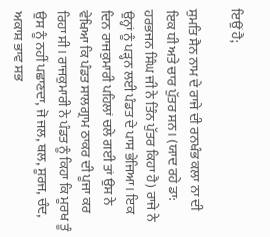ਇਉਂ ਹੈ;

ਸੁਮਤਿ ਸੈਨ ਨਾਮ ਦੇ ਰਾਜੇ ਦੀ ਰਨਖੰਭ ਕਲਾ ਨਾ ਦੀ ਇਕ ਧੀ ਅਤੇ ਚਾਰ ਪੁੱਤਰ ਸਨ। (ਯਾਦ ਰਹੇ ਡਾ: ਹਰਭਜਨ ਸਿੰਘ ਜੀ ਨੇ ਤਿੰਨ ਪੁੱਤਰ ਕਿਹਾ ਹੈ) ਰਾਜੇ ਨੇ ਉਨ੍ਹਾਂ ਨੂੰ ਪੜ੍ਹਨ ਲਈ ਪੰਡਤ ਦੇ ਪਾਸ ਭੇਜਿਆ। ਇਕ ਦਿਨ ਰਾਜਕੁਮਾਰੀ ਪਹਿਲਾਂ ਚਲੇ ਗਈ ਤਾਂ ਉਸ ਨੇ ਵੇਖਿਆ ਕਿ ਪੰਡਤ ਸਾਲਗ੍ਰਾਮ ਠਾਕਰ ਦੀ ਪੂਜਾ ਕਰ ਰਿਹਾ ਸੀ। ਰਾਜਕੁਮਾਰੀ ਨੇ ਪੰਡਤ ਨੂੰ ਕਿਹਾ ਕਿ ਮੂਰਖ ਤੂੰ ਉਸ ਨੂੰ ਨਹੀਂ ਪਛਾਣਦਾ, ਜੋ ਜਲ, ਥਲ, ਸੂਰਜ, ਚੰਦ, ਅਕਾਸ਼ ਭਾਵ ਸਭ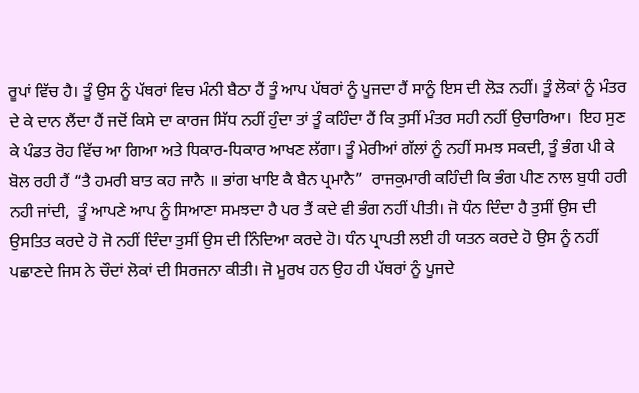ਰੂਪਾਂ ਵਿੱਚ ਹੈ। ਤੂੰ ਉਸ ਨੂੰ ਪੱਥਰਾਂ ਵਿਚ ਮੰਨੀ ਬੈਠਾ ਹੈਂ ਤੂੰ ਆਪ ਪੱਥਰਾਂ ਨੂੰ ਪੂਜਦਾ ਹੈਂ ਸਾਨੂੰ ਇਸ ਦੀ ਲੋੜ ਨਹੀਂ। ਤੂੰ ਲੋਕਾਂ ਨੂੰ ਮੰਤਰ ਦੇ ਕੇ ਦਾਨ ਲੈਂਦਾ ਹੈਂ ਜਦੋਂ ਕਿਸੇ ਦਾ ਕਾਰਜ ਸਿੱਧ ਨਹੀਂ ਹੁੰਦਾ ਤਾਂ ਤੂੰ ਕਹਿੰਦਾ ਹੈਂ ਕਿ ਤੁਸੀਂ ਮੰਤਰ ਸਹੀ ਨਹੀਂ ਉਚਾਰਿਆ।  ਇਹ ਸੁਣ ਕੇ ਪੰਡਤ ਰੋਹ ਵਿੱਚ ਆ ਗਿਆ ਅਤੇ ਧਿਕਾਰ-ਧਿਕਾਰ ਆਖਣ ਲੱਗਾ। ਤੂੰ ਮੇਰੀਆਂ ਗੱਲਾਂ ਨੂੰ ਨਹੀਂ ਸਮਝ ਸਕਦੀ, ਤੂੰ ਭੰਗ ਪੀ ਕੇ ਬੋਲ ਰਹੀ ਹੈਂ “ਤੈ ਹਮਰੀ ਬਾਤ ਕਹ ਜਾਨੈ ॥ ਭਾਂਗ ਖਾਇ ਕੈ ਬੈਨ ਪ੍ਰਮਾਨੈ”  ਰਾਜਕੁਮਾਰੀ ਕਹਿੰਦੀ ਕਿ ਭੰਗ ਪੀਣ ਨਾਲ ਬੁਧੀ ਹਰੀ ਨਹੀ ਜਾਂਦੀ,  ਤੂੰ ਆਪਣੇ ਆਪ ਨੂੰ ਸਿਆਣਾ ਸਮਝਦਾ ਹੈ ਪਰ ਤੈਂ ਕਦੇ ਵੀ ਭੰਗ ਨਹੀਂ ਪੀਤੀ। ਜੋ ਧੰਨ ਦਿੰਦਾ ਹੈ ਤੁਸੀਂ ਉਸ ਦੀ ਉਸਤਿਤ ਕਰਦੇ ਹੋ ਜੋ ਨਹੀਂ ਦਿੰਦਾ ਤੁਸੀਂ ਉਸ ਦੀ ਨਿੰਦਿਆ ਕਰਦੇ ਹੋ। ਧੰਨ ਪ੍ਰਾਪਤੀ ਲਈ ਹੀ ਯਤਨ ਕਰਦੇ ਹੋ ਉਸ ਨੂੰ ਨਹੀਂ ਪਛਾਣਦੇ ਜਿਸ ਨੇ ਚੌਦਾਂ ਲੋਕਾਂ ਦੀ ਸਿਰਜਨਾ ਕੀਤੀ। ਜੋ ਮੂਰਖ ਹਨ ਉਹ ਹੀ ਪੱਥਰਾਂ ਨੂੰ ਪੂਜਦੇ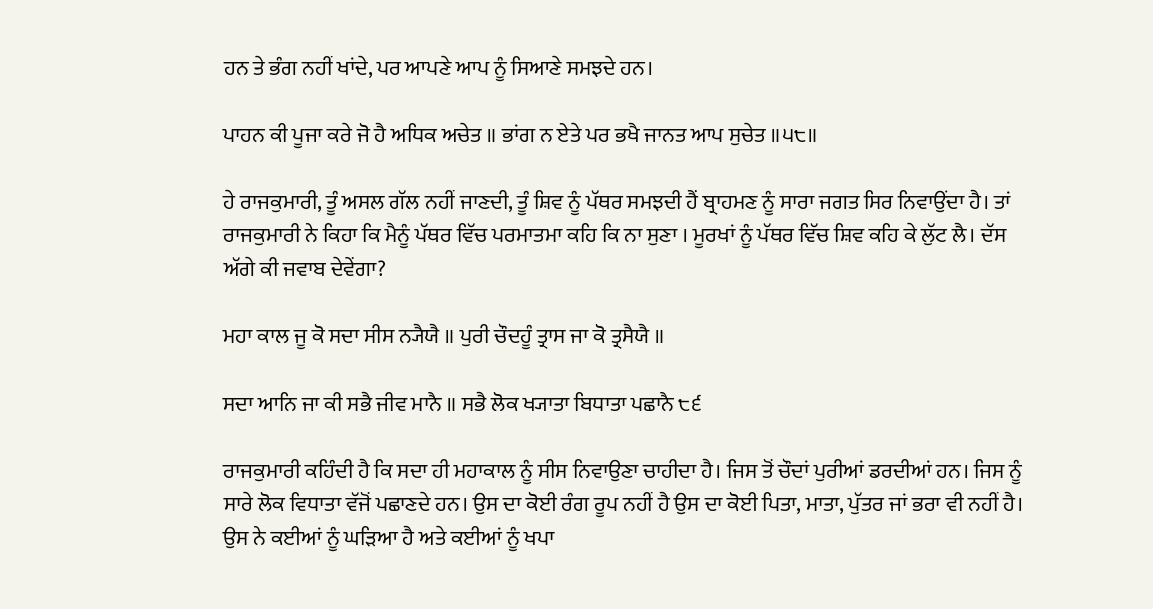ਹਨ ਤੇ ਭੰਗ ਨਹੀਂ ਖਾਂਦੇ, ਪਰ ਆਪਣੇ ਆਪ ਨੂੰ ਸਿਆਣੇ ਸਮਝਦੇ ਹਨ।

ਪਾਹਨ ਕੀ ਪੂਜਾ ਕਰੇ ਜੋ ਹੈ ਅਧਿਕ ਅਚੇਤ ॥ ਭਾਂਗ ਨ ਏਤੇ ਪਰ ਭਖੈ ਜਾਨਤ ਆਪ ਸੁਚੇਤ ॥੫੮॥

ਹੇ ਰਾਜਕੁਮਾਰੀ, ਤੂੰ ਅਸਲ ਗੱਲ ਨਹੀਂ ਜਾਣਦੀ, ਤੂੰ ਸ਼ਿਵ ਨੂੰ ਪੱਥਰ ਸਮਝਦੀ ਹੈਂ ਬ੍ਰਾਹਮਣ ਨੂੰ ਸਾਰਾ ਜਗਤ ਸਿਰ ਨਿਵਾਉਂਦਾ ਹੈ। ਤਾਂ ਰਾਜਕੁਮਾਰੀ ਨੇ ਕਿਹਾ ਕਿ ਮੈਨੂੰ ਪੱਥਰ ਵਿੱਚ ਪਰਮਾਤਮਾ ਕਹਿ ਕਿ ਨਾ ਸੁਣਾ । ਮੂਰਖਾਂ ਨੂੰ ਪੱਥਰ ਵਿੱਚ ਸ਼ਿਵ ਕਹਿ ਕੇ ਲੁੱਟ ਲੈ। ਦੱਸ ਅੱਗੇ ਕੀ ਜਵਾਬ ਦੇਵੇਂਗਾ?

ਮਹਾ ਕਾਲ ਜੂ ਕੋ ਸਦਾ ਸੀਸ ਨ੍ਯੈਯੈ ॥ ਪੁਰੀ ਚੌਦਹੂੰ ਤ੍ਰਾਸ ਜਾ ਕੋ ਤ੍ਰਸੈਯੈ ॥

ਸਦਾ ਆਨਿ ਜਾ ਕੀ ਸਭੈ ਜੀਵ ਮਾਨੈ ॥ ਸਭੈ ਲੋਕ ਖ੍ਯਾਤਾ ਬਿਧਾਤਾ ਪਛਾਨੈ ੮੬

ਰਾਜਕੁਮਾਰੀ ਕਹਿੰਦੀ ਹੈ ਕਿ ਸਦਾ ਹੀ ਮਹਾਕਾਲ ਨੂੰ ਸੀਸ ਨਿਵਾਉਣਾ ਚਾਹੀਦਾ ਹੈ। ਜਿਸ ਤੋਂ ਚੌਦਾਂ ਪੁਰੀਆਂ ਡਰਦੀਆਂ ਹਨ। ਜਿਸ ਨੂੰ ਸਾਰੇ ਲੋਕ ਵਿਧਾਤਾ ਵੱਜੋਂ ਪਛਾਣਦੇ ਹਨ। ਉਸ ਦਾ ਕੋਈ ਰੰਗ ਰੂਪ ਨਹੀਂ ਹੈ ਉਸ ਦਾ ਕੋਈ ਪਿਤਾ, ਮਾਤਾ, ਪੁੱਤਰ ਜਾਂ ਭਰਾ ਵੀ ਨਹੀਂ ਹੈ। ਉਸ ਨੇ ਕਈਆਂ ਨੂੰ ਘੜਿਆ ਹੈ ਅਤੇ ਕਈਆਂ ਨੂੰ ਖਪਾ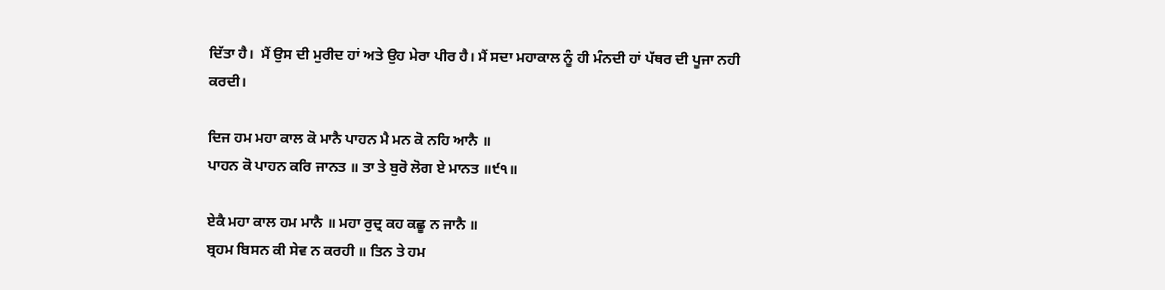ਦਿੱਤਾ ਹੈ।  ਮੈਂ ਉਸ ਦੀ ਮੁਰੀਦ ਹਾਂ ਅਤੇ ਉਹ ਮੇਰਾ ਪੀਰ ਹੈ। ਮੈਂ ਸਦਾ ਮਹਾਕਾਲ ਨੂੰ ਹੀ ਮੰਨਦੀ ਹਾਂ ਪੱਥਰ ਦੀ ਪੂਜਾ ਨਹੀ ਕਰਦੀ।

ਦਿਜ ਹਮ ਮਹਾ ਕਾਲ ਕੋ ਮਾਨੈ ਪਾਹਨ ਮੈ ਮਨ ਕੋ ਨਹਿ ਆਨੈ ॥
ਪਾਹਨ ਕੋ ਪਾਹਨ ਕਰਿ ਜਾਨਤ ॥ ਤਾ ਤੇ ਬੁਰੋ ਲੋਗ ਏ ਮਾਨਤ ॥੯੧॥

ਏਕੈ ਮਹਾ ਕਾਲ ਹਮ ਮਾਨੈ ॥ ਮਹਾ ਰੁਦ੍ਰ ਕਹ ਕਛੂ ਨ ਜਾਨੈ ॥
ਬ੍ਰਹਮ ਬਿਸਨ ਕੀ ਸੇਵ ਨ ਕਰਹੀ ॥ ਤਿਨ ਤੇ ਹਮ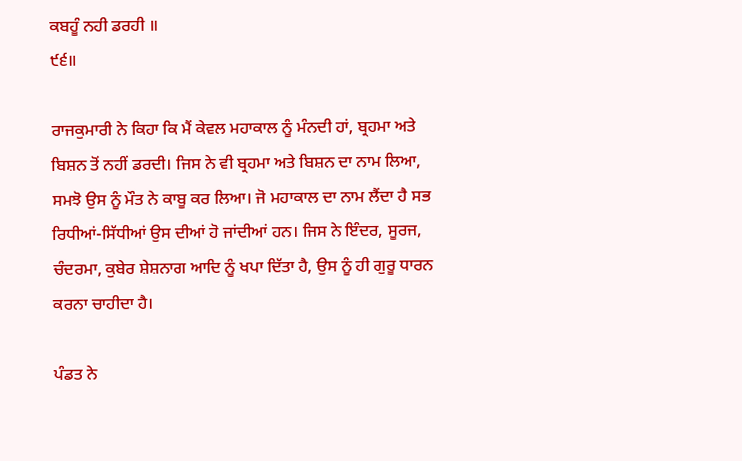ਕਬਹੂੰ ਨਹੀ ਡਰਹੀ ॥
੯੬॥

ਰਾਜਕੁਮਾਰੀ ਨੇ ਕਿਹਾ ਕਿ ਮੈਂ ਕੇਵਲ ਮਹਾਕਾਲ ਨੂੰ ਮੰਨਦੀ ਹਾਂ, ਬ੍ਰਹਮਾ ਅਤੇ ਬਿਸ਼ਨ ਤੋਂ ਨਹੀਂ ਡਰਦੀ। ਜਿਸ ਨੇ ਵੀ ਬ੍ਰਹਮਾ ਅਤੇ ਬਿਸ਼ਨ ਦਾ ਨਾਮ ਲਿਆ, ਸਮਝੋ ਉਸ ਨੂੰ ਮੌਤ ਨੇ ਕਾਬੂ ਕਰ ਲਿਆ। ਜੋ ਮਹਾਕਾਲ ਦਾ ਨਾਮ ਲੈਂਦਾ ਹੈ ਸਭ ਰਿਧੀਆਂ-ਸਿੱਧੀਆਂ ਉਸ ਦੀਆਂ ਹੋ ਜਾਂਦੀਆਂ ਹਨ। ਜਿਸ ਨੇ ਇੰਦਰ, ਸੂਰਜ, ਚੰਦਰਮਾ, ਕੁਬੇਰ ਸ਼ੇਸ਼ਨਾਗ ਆਦਿ ਨੂੰ ਖਪਾ ਦਿੱਤਾ ਹੈ, ਉਸ ਨੂੰ ਹੀ ਗੁਰੂ ਧਾਰਨ ਕਰਨਾ ਚਾਹੀਦਾ ਹੈ।

ਪੰਡਤ ਨੇ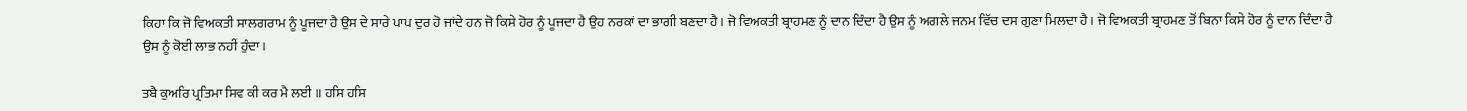ਕਿਹਾ ਕਿ ਜੋ ਵਿਅਕਤੀ ਸਾਲਗਰਾਮ ਨੂੰ ਪੂਜਦਾ ਹੈ ਉਸ ਦੇ ਸਾਰੇ ਪਾਪ ਦੁਰ ਹੋ ਜਾਂਦੇ ਹਨ ਜੋ ਕਿਸੇ ਹੋਰ ਨੂੰ ਪੂਜਦਾ ਹੈ ਉਹ ਨਰਕਾਂ ਦਾ ਭਾਗੀ ਬਣਦਾ ਹੈ। ਜੋ ਵਿਅਕਤੀ ਬ੍ਰਾਹਮਣ ਨੂੰ ਦਾਨ ਦਿੰਦਾ ਹੈ ਉਸ ਨੂੰ ਅਗਲੇ ਜਨਮ ਵਿੱਚ ਦਸ ਗੁਣਾ ਮਿਲਦਾ ਹੈ। ਜੋ ਵਿਅਕਤੀ ਬ੍ਰਾਹਮਣ ਤੋਂ ਬਿਨਾ ਕਿਸੇ ਹੋਰ ਨੂੰ ਦਾਨ ਦਿੰਦਾ ਹੈ ਉਸ ਨੂੰ ਕੋਈ ਲਾਭ ਨਹੀਂ ਹੁੰਦਾ।

ਤਬੈ ਕੁਅਰਿ ਪ੍ਰਤਿਮਾ ਸਿਵ ਕੀ ਕਰ ਮੈ ਲਈ ॥ ਹਸਿ ਹਸਿ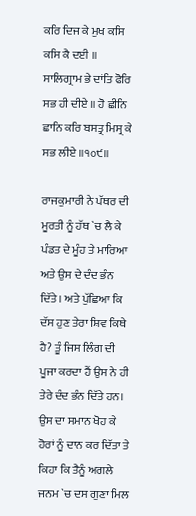ਕਰਿ ਦਿਜ ਕੇ ਮੁਖ ਕਸਿ ਕਸਿ ਕੈ ਦਈ ॥ ਸਾਲਿਗ੍ਰਾਮ ਭੇ ਦਾਂਤਿ ਫੋਰਿ ਸਭ ਹੀ ਦੀਏ ॥ ਹੋ ਛੀਨਿ ਛਾਨਿ ਕਰਿ ਬਸਤ੍ਰ ਮਿਸ੍ਰ ਕੇ ਸਭ ਲੀਏ ॥੧੦੯॥

ਰਾਜਕੁਮਾਰੀ ਨੇ ਪੱਥਰ ਦੀ ਮੂਰਤੀ ਨੂੰ ਹੱਥ `ਚ ਲੈ ਕੇ ਪੰਡਤ ਦੇ ਮੂੰਹ ਤੇ ਮਾਰਿਆ ਅਤੇ ਉਸ ਦੇ ਦੰਦ ਭੰਨ ਦਿੱਤੇ। ਅਤੇ ਪੁੱਛਿਆ ਕਿ ਦੱਸ ਹੁਣ ਤੇਰਾ ਸ਼ਿਵ ਕਿਥੇ ਹੈ? ਤੂੰ ਜਿਸ ਲਿੰਗ ਦੀ ਪੂਜਾ ਕਰਦਾ ਹੈਂ ਉਸ ਨੇ ਹੀ ਤੇਰੇ ਦੰਦ ਭੰਨ ਦਿੱਤੇ ਹਨ। ਉਸ ਦਾ ਸਮਾਨ ਖੋਹ ਕੇ ਹੋਰਾਂ ਨੂੰ ਦਾਨ ਕਰ ਦਿੱਤਾ ਤੇ ਕਿਹਾ ਕਿ ਤੈਨੂੰ ਅਗਲੇ ਜਨਮ `ਚ ਦਸ ਗੁਣਾ ਮਿਲ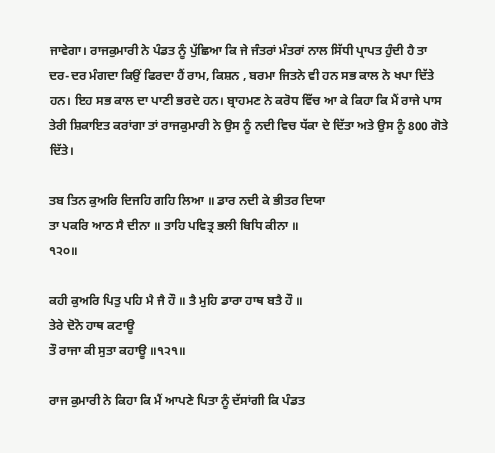ਜਾਵੇਗਾ। ਰਾਜਕੁਮਾਰੀ ਨੇ ਪੰਡਤ ਨੂੰ ਪੁੱਛਿਆ ਕਿ ਜੇ ਜੰਤਰਾਂ ਮੰਤਰਾਂ ਨਾਲ ਸਿੱਧੀ ਪ੍ਰਾਪਤ ਹੁੰਦੀ ਹੈ ਤਾ ਦਰ-ਦਰ ਮੰਗਦਾ ਕਿਉਂ ਫਿਰਦਾ ਹੈਂ ਰਾਮ, ਕਿਸ਼ਨ , ਬਰਮਾ ਜਿਤਨੇ ਵੀ ਹਨ ਸਭ ਕਾਲ ਨੇ ਖਪਾ ਦਿੱਤੇ ਹਨ। ਇਹ ਸਭ ਕਾਲ ਦਾ ਪਾਣੀ ਭਰਦੇ ਹਨ। ਬ੍ਰਾਹਮਣ ਨੇ ਕਰੋਧ ਵਿੱਚ ਆ ਕੇ ਕਿਹਾ ਕਿ ਮੈਂ ਰਾਜੇ ਪਾਸ ਤੇਰੀ ਸ਼ਿਕਾਇਤ ਕਰਾਂਗਾ ਤਾਂ ਰਾਜਕੁਮਾਰੀ ਨੇ ਉਸ ਨੂੰ ਨਦੀ ਵਿਚ ਧੱਕਾ ਦੇ ਦਿੱਤਾ ਅਤੇ ਉਸ ਨੂੰ 800 ਗੋਤੇ ਦਿੱਤੇ।

ਤਬ ਤਿਨ ਕੁਅਰਿ ਦਿਜਹਿ ਗਹਿ ਲਿਆ ॥ ਡਾਰ ਨਦੀ ਕੇ ਭੀਤਰ ਦਿਯਾ
ਤਾ ਪਕਰਿ ਆਠ ਸੈ ਦੀਨਾ ॥ ਤਾਹਿ ਪਵਿਤ੍ਰ ਭਲੀ ਬਿਧਿ ਕੀਨਾ ॥
੧੨੦॥

ਕਹੀ ਕੁਅਰਿ ਪਿਤੁ ਪਹਿ ਮੈ ਜੈ ਹੌ ॥ ਤੈ ਮੁਹਿ ਡਾਰਾ ਹਾਥ ਬਤੈ ਹੌ ॥
ਤੇਰੇ ਦੋਨੋ ਹਾਥ ਕਟਾਊ
ਤੌ ਰਾਜਾ ਕੀ ਸੁਤਾ ਕਹਾਊ ॥੧੨੧॥

ਰਾਜ ਕੁਮਾਰੀ ਨੇ ਕਿਹਾ ਕਿ ਮੈਂ ਆਪਣੇ ਪਿਤਾ ਨੂੰ ਦੱਸਾਂਗੀ ਕਿ ਪੰਡਤ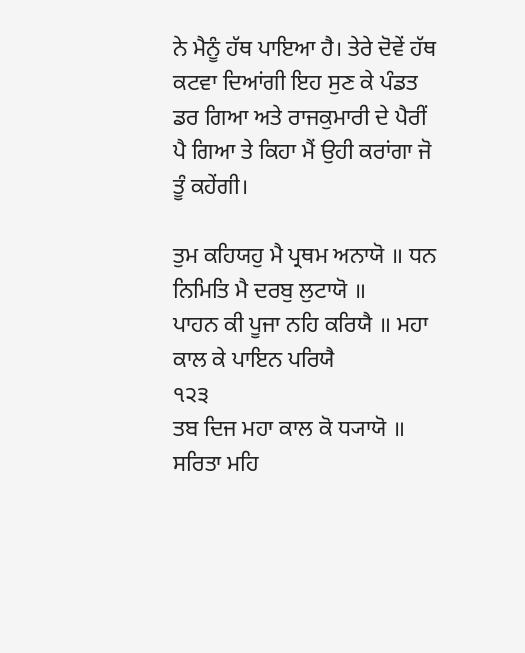ਨੇ ਮੈਨੂੰ ਹੱਥ ਪਾਇਆ ਹੈ। ਤੇਰੇ ਦੋਵੇਂ ਹੱਥ ਕਟਵਾ ਦਿਆਂਗੀ ਇਹ ਸੁਣ ਕੇ ਪੰਡਤ ਡਰ ਗਿਆ ਅਤੇ ਰਾਜਕੁਮਾਰੀ ਦੇ ਪੈਰੀਂ ਪੈ ਗਿਆ ਤੇ ਕਿਹਾ ਮੈਂ ਉਹੀ ਕਰਾਂਗਾ ਜੋ ਤੂੰ ਕਹੇਂਗੀ।

ਤੁਮ ਕਹਿਯਹੁ ਮੈ ਪ੍ਰਥਮ ਅਨਾਯੋ ॥ ਧਨ ਨਿਮਿਤਿ ਮੈ ਦਰਬੁ ਲੁਟਾਯੋ ॥
ਪਾਹਨ ਕੀ ਪੂਜਾ ਨਹਿ ਕਰਿਯੈ ॥ ਮਹਾ ਕਾਲ ਕੇ ਪਾਇਨ ਪਰਿਯੈ
੧੨੩
ਤਬ ਦਿਜ ਮਹਾ ਕਾਲ ਕੋ ਧ੍ਯਾਯੋ ॥ ਸਰਿਤਾ ਮਹਿ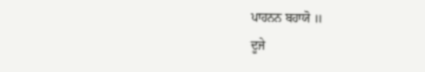ਪਾਹਨਨ ਬਹਾਯੋ ॥
ਦੂਜੇ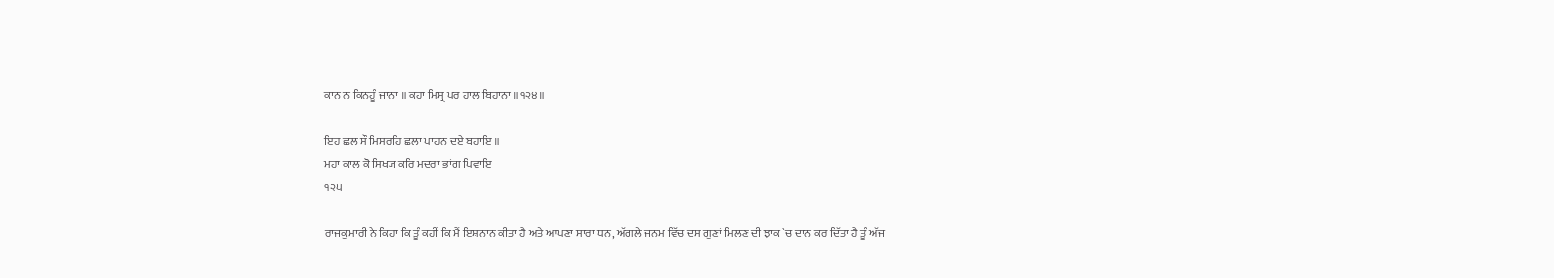ਕਾਨ ਨ ਕਿਨਹੂੰ ਜਾਨਾ ॥ ਕਹਾ ਮਿਸ੍ਰ ਪਰ ਹਾਲ ਬਿਹਾਨਾ ॥੧੨੪॥

ਇਹ ਛਲ ਸੌ ਮਿਸਰਹਿ ਛਲਾ ਪਾਹਨ ਦਏ ਬਹਾਇ ॥
ਮਹਾ ਕਾਲ ਕੋ ਸਿਖ੍ਯ ਕਰਿ ਮਦਰਾ ਭਾਂਗ ਪਿਵਾਇ
੧੨੫

ਰਾਜਕੁਮਾਰੀ ਨੇ ਕਿਹਾ ਕਿ ਤੂੰ ਕਹੀਂ ਕਿ ਮੈਂ ਇਸ਼ਨਾਨ ਕੀਤਾ ਹੈ ਅਤੇ ਆਪਣਾ ਸਾਰਾ ਧਨ, ਅੱਗਲੇ ਜਨਮ ਵਿੱਚ ਦਸ ਗੁਣਾਂ ਮਿਲਣ ਦੀ ਝਾਕ `ਚ ਦਾਨ ਕਰ ਦਿੱਤਾ ਹੈ ਤੂੰ ਅੱਜ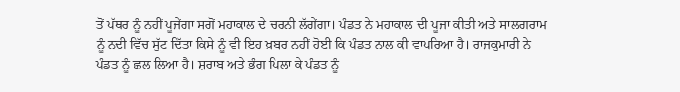ਤੋਂ ਪੱਥਰ ਨੂੰ ਨਹੀਂ ਪੂਜੇਂਗਾ ਸਗੋਂ ਮਹਾਕਾਲ ਦੇ ਚਰਨੀ ਲੱਗੇਂਗਾ। ਪੰਡਤ ਨੇ ਮਹਾਕਾਲ ਦੀ ਪੂਜਾ ਕੀਤੀ ਅਤੇ ਸਾਲਗਰਾਮ ਨੂੰ ਨਦੀ ਵਿੱਚ ਸੁੱਟ ਦਿੱਤਾ ਕਿਸੇ ਨੂੰ ਵੀ ਇਹ ਖ਼ਬਰ ਨਹੀਂ ਹੋਈ ਕਿ ਪੰਡਤ ਨਾਲ ਕੀ ਵਾਪਰਿਆ ਹੈ। ਰਾਜਕੁਮਾਰੀ ਨੇ ਪੰਡਤ ਨੂੰ ਛਲ ਲਿਆ ਹੈ। ਸ਼ਰਾਬ ਅਤੇ ਭੰਗ ਪਿਲਾ ਕੇ ਪੰਡਤ ਨੂੰ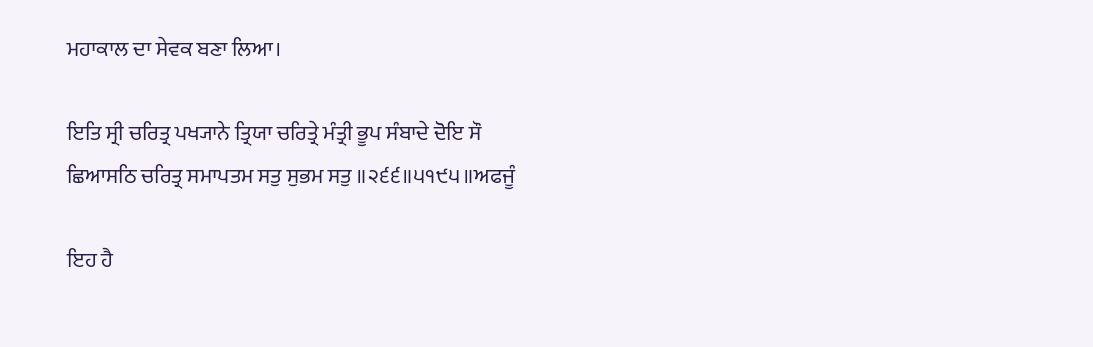ਮਹਾਕਾਲ ਦਾ ਸੇਵਕ ਬਣਾ ਲਿਆ।

ਇਤਿ ਸ੍ਰੀ ਚਰਿਤ੍ਰ ਪਖ੍ਯਾਨੇ ਤ੍ਰਿਯਾ ਚਰਿਤ੍ਰੇ ਮੰਤ੍ਰੀ ਭੂਪ ਸੰਬਾਦੇ ਦੋਇ ਸੌ ਛਿਆਸਠਿ ਚਰਿਤ੍ਰ ਸਮਾਪਤਮ ਸਤੁ ਸੁਭਮ ਸਤੁ ॥੨੬੬॥੫੧੯੫॥ਅਫਜੂੰ

ਇਹ ਹੈ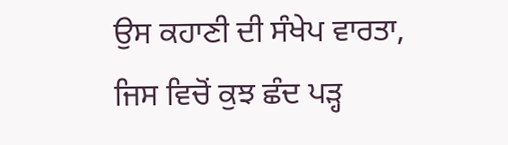ਉਸ ਕਹਾਣੀ ਦੀ ਸੰਖੇਪ ਵਾਰਤਾ, ਜਿਸ ਵਿਚੋਂ ਕੁਝ ਛੰਦ ਪੜ੍ਹ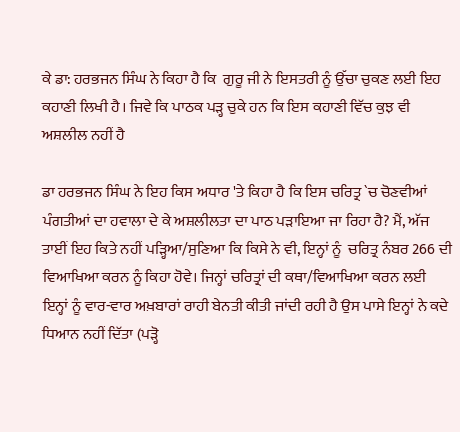ਕੇ ਡਾ: ਹਰਭਜਨ ਸਿੰਘ ਨੇ ਕਿਹਾ ਹੈ ਕਿ  ਗੁਰੂ ਜੀ ਨੇ ਇਸਤਰੀ ਨੂੰ ਉੱਚਾ ਚੁਕਣ ਲਈ ਇਹ ਕਹਾਣੀ ਲਿਖੀ ਹੈ। ਜਿਵੇ ਕਿ ਪਾਠਕ ਪੜ੍ਹ ਚੁਕੇ ਹਨ ਕਿ ਇਸ ਕਹਾਣੀ ਵਿੱਚ ਕੁਝ ਵੀ ਅਸ਼ਲੀਲ ਨਹੀਂ ਹੈ

ਡਾ ਹਰਭਜਨ ਸਿੰਘ ਨੇ ਇਹ ਕਿਸ ਅਧਾਰ 'ਤੇ ਕਿਹਾ ਹੈ ਕਿ ਇਸ ਚਰਿਤ੍ਰ `ਚ ਚੋਣਵੀਆਂ ਪੰਗਤੀਆਂ ਦਾ ਹਵਾਲਾ ਦੇ ਕੇ ਅਸ਼ਲੀਲਤਾ ਦਾ ਪਾਠ ਪੜਾਇਆ ਜਾ ਰਿਹਾ ਹੈ? ਮੈਂ, ਅੱਜ ਤਾਈਂ ਇਹ ਕਿਤੇ ਨਹੀਂ ਪੜ੍ਹਿਆ/ਸੁਣਿਆ ਕਿ ਕਿਸੇ ਨੇ ਵੀ, ਇਨ੍ਹਾਂ ਨੂੰ  ਚਰਿਤ੍ਰ ਨੰਬਰ 266 ਦੀ ਵਿਆਖਿਆ ਕਰਨ ਨੂੰ ਕਿਹਾ ਹੋਵੇ। ਜਿਨ੍ਹਾਂ ਚਰਿਤ੍ਰਾਂ ਦੀ ਕਥਾ/ਵਿਆਖਿਆ ਕਰਨ ਲਈ ਇਨ੍ਹਾਂ ਨੂੰ ਵਾਰ-ਵਾਰ ਅਖ਼ਬਾਰਾਂ ਰਾਹੀ ਬੇਨਤੀ ਕੀਤੀ ਜਾਂਦੀ ਰਹੀ ਹੈ ਉਸ ਪਾਸੇ ਇਨ੍ਹਾਂ ਨੇ ਕਦੇ ਧਿਆਨ ਨਹੀਂ ਦਿੱਤਾ (ਪੜ੍ਹੋ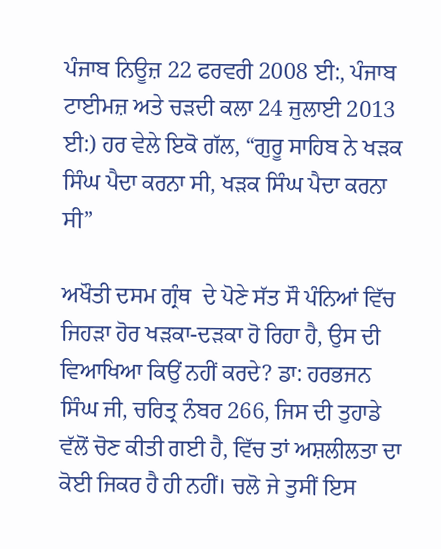ਪੰਜਾਬ ਨਿਊਜ਼ 22 ਫਰਵਰੀ 2008 ਈ:, ਪੰਜਾਬ ਟਾਈਮਜ਼ ਅਤੇ ਚੜਦੀ ਕਲਾ 24 ਜੁਲਾਈ 2013 ਈ:) ਹਰ ਵੇਲੇ ਇਕੋ ਗੱਲ, “ਗੁਰੂ ਸਾਹਿਬ ਨੇ ਖੜਕ ਸਿੰਘ ਪੈਦਾ ਕਰਨਾ ਸੀ, ਖੜਕ ਸਿੰਘ ਪੈਦਾ ਕਰਨਾ ਸੀ”

ਅਖੌਤੀ ਦਸਮ ਗ੍ਰੰਥ  ਦੇ ਪੋਣੇ ਸੱਤ ਸੌ ਪੰਨਿਆਂ ਵਿੱਚ ਜਿਹੜਾ ਹੋਰ ਖੜਕਾ-ਦੜਕਾ ਹੋ ਰਿਹਾ ਹੈ, ਉਸ ਦੀ ਵਿਆਖਿਆ ਕਿਉਂ ਨਹੀਂ ਕਰਦੇ? ਡਾ: ਹਰਭਜਨ ਸਿੰਘ ਜੀ, ਚਰਿਤ੍ਰ ਨੰਬਰ 266, ਜਿਸ ਦੀ ਤੁਹਾਡੇ ਵੱਲੋਂ ਚੋਣ ਕੀਤੀ ਗਈ ਹੈ, ਵਿੱਚ ਤਾਂ ਅਸ਼ਲੀਲਤਾ ਦਾ ਕੋਈ ਜਿਕਰ ਹੈ ਹੀ ਨਹੀਂ। ਚਲੋ ਜੇ ਤੁਸੀਂ ਇਸ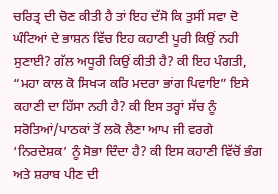ਚਰਿਤ੍ਰ ਦੀ ਚੋਣ ਕੀਤੀ ਹੈ ਤਾਂ ਇਹ ਦੱਸੋ ਕਿ ਤੁਸੀਂ ਸਵਾ ਦੋ ਘੰਟਿਆਂ ਦੇ ਭਾਸ਼ਨ ਵਿੱਚ ਇਹ ਕਹਾਣੀ ਪੂਰੀ ਕਿਉਂ ਨਹੀ ਸੁਣਾਈ? ਗੱਲ ਅਧੂਰੀ ਕਿਉਂ ਕੀਤੀ ਹੈ? ਕੀ ਇਹ ਪੰਗਤੀ, “ਮਹਾ ਕਾਲ ਕੋ ਸਿਖ੍ਯ ਕਰਿ ਮਦਰਾ ਭਾਂਗ ਪਿਵਾਇ” ਇਸੇ ਕਹਾਣੀ ਦਾ ਹਿੱਸਾ ਨਹੀ ਹੈ? ਕੀ ਇਸ ਤਰ੍ਹਾਂ ਸੱਚ ਨੂੰ ਸਰੋਤਿਆਂ/ਪਾਠਕਾਂ ਤੋਂ ਲਕੋ ਲੈਣਾ ਆਪ ਜੀ ਵਰਗੇ ‘ਨਿਰਦੇਸ਼ਕ’ ਨੂੰ ਸੋਭਾ ਦਿੰਦਾ ਹੈ? ਕੀ ਇਸ ਕਹਾਣੀ ਵਿੱਚੋਂ ਭੰਗ ਅਤੇ ਸ਼ਰਾਬ ਪੀਣ ਦੀ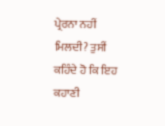ਪ੍ਰੇਰਨਾ ਨਹੀਂ ਮਿਲਦੀ? ਤੁਸੀਂ ਕਹਿੰਦੇ ਹੋ ਕਿ ਇਹ ਕਹਾਣੀ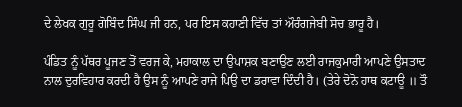ਦੇ ਲੇਖਕ ਗੁਰੂ ਗੋਬਿੰਦ ਸਿੰਘ ਜੀ ਹਨ, ਪਰ ਇਸ ਕਹਾਣੀ ਵਿੱਚ ਤਾਂ ਔਰੰਗਜੇਬੀ ਸੋਚ ਭਾਰੂ ਹੈ।

ਪੰਡਿਤ ਨੂੰ ਪੱਥਰ ਪੂਜਣ ਤੋਂ ਵਰਜ ਕੇ, ਮਹਾਕਾਲ ਦਾ ਉਪਾਸ਼ਕ ਬਣਾਉਣ ਲਈ ਰਾਜਕੁਮਾਰੀ ਆਪਣੇ ਉਸਤਾਦ ਨਾਲ ਦੁਰਵਿਹਾਰ ਕਰਦੀ ਹੈ ਉਸ ਨੂੰ ਆਪਣੇ ਰਾਜੇ ਪਿਉ ਦਾ ਡਰਾਵਾ ਦਿੰਦੀ ਹੈ। (ਤੇਰੇ ਦੋਨੋ ਹਾਥ ਕਟਾਊ ॥ ਤੌ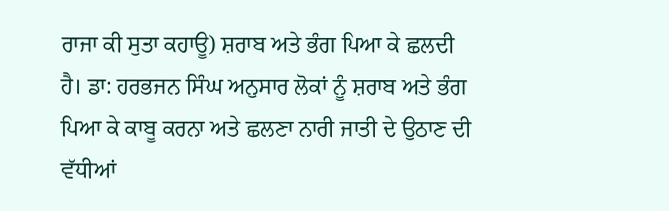ਰਾਜਾ ਕੀ ਸੁਤਾ ਕਹਾਊ) ਸ਼ਰਾਬ ਅਤੇ ਭੰਗ ਪਿਆ ਕੇ ਛਲਦੀ ਹੈ। ਡਾ: ਹਰਭਜਨ ਸਿੰਘ ਅਨੁਸਾਰ ਲੋਕਾਂ ਨੂੰ ਸ਼ਰਾਬ ਅਤੇ ਭੰਗ ਪਿਆ ਕੇ ਕਾਬੂ ਕਰਨਾ ਅਤੇ ਛਲਣਾ ਨਾਰੀ ਜਾਤੀ ਦੇ ਉਠਾਣ ਦੀ ਵੱਧੀਆਂ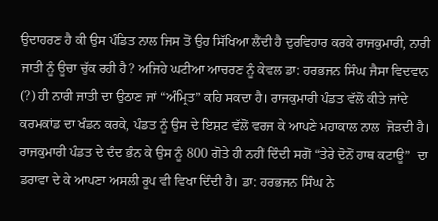ਉਦਾਹਰਣ ਹੈ ਕੀ ਉਸ ਪੰਡਿਤ ਨਾਲ ਜਿਸ ਤੋਂ ਉਹ ਸਿੱਖਿਆ ਲੈਂਦੀ ਹੈ ਦੁਰਵਿਹਾਰ ਕਰਕੇ ਰਾਜਕੁਮਾਰੀ, ਨਾਰੀ ਜਾਤੀ ਨੂੰ ਊਚਾ ਚੁੱਕ ਰਹੀ ਹੈ? ਅਜਿਹੇ ਘਟੀਆ ਆਚਰਣ ਨੂੰ ਕੇਵਲ ਡਾ: ਹਰਭਜਨ ਸਿੰਘ ਜੈਸਾ ਵਿਦਵਾਨ (?) ਹੀ ਨਾਰੀ ਜਾਤੀ ਦਾ ਉਠਾਣ ਜਾਂ “ਅੰਮ੍ਰਿਤ” ਕਹਿ ਸਕਦਾ ਹੈ। ਰਾਜਕੁਮਾਰੀ ਪੰਡਤ ਵੱਲੋਂ ਕੀਤੇ ਜਾਂਦੇ ਕਰਮਕਾਂਡ ਦਾ ਖੰਡਨ ਕਰਕੇ, ਪੰਡਤ ਨੂੰ ਉਸ ਦੇ ਇਸ਼ਟ ਵੱਲੋਂ ਵਰਜ ਕੇ ਆਪਣੇ ਮਹਾਕਾਲ ਨਾਲ  ਜੋੜਦੀ ਹੈ। ਰਾਜਕੁਮਾਰੀ ਪੰਡਤ ਦੇ ਦੰਦ ਭੰਨ ਕੇ ਉਸ ਨੂੰ 800 ਗੋਤੇ ਹੀ ਨਹੀਂ ਦਿੰਦੀ ਸਗੋਂ “ਤੇਰੇ ਦੋਨੋਂ ਹਾਥ ਕਟਾਊ”  ਦਾ ਡਰਾਵਾ ਦੇ ਕੇ ਆਪਣਾ ਅਸਲੀ ਰੂਪ ਵੀ ਵਿਖਾ ਦਿੰਦੀ ਹੈ। ਡਾ: ਹਰਭਜਨ ਸਿੰਘ ਨੇ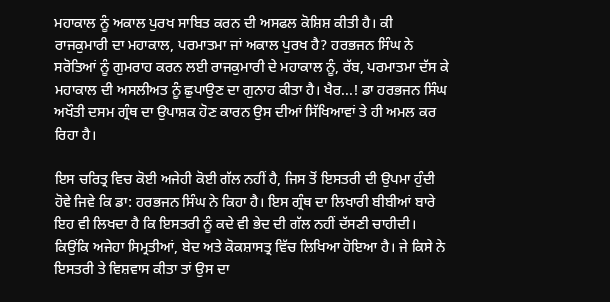ਮਹਾਕਾਲ ਨੂੰ ਅਕਾਲ ਪੁਰਖ ਸਾਬਿਤ ਕਰਨ ਦੀ ਅਸਫਲ ਕੋਸ਼ਿਸ਼ ਕੀਤੀ ਹੈ। ਕੀ ਰਾਜਕੁਮਾਰੀ ਦਾ ਮਹਾਕਾਲ, ਪਰਮਾਤਮਾ ਜਾਂ ਅਕਾਲ ਪੁਰਖ ਹੈ? ਹਰਭਜਨ ਸਿੰਘ ਨੇ ਸਰੋਤਿਆਂ ਨੂੰ ਗੁਮਰਾਹ ਕਰਨ ਲਈ ਰਾਜਕੁਮਾਰੀ ਦੇ ਮਹਾਕਾਲ ਨੂੰ, ਰੱਬ, ਪਰਮਾਤਮਾ ਦੱਸ ਕੇ ਮਹਾਕਾਲ ਦੀ ਅਸਲੀਅਤ ਨੂੰ ਛੁਪਾਉਣ ਦਾ ਗੁਨਾਹ ਕੀਤਾ ਹੈ। ਖੈਰ...! ਡਾ ਹਰਭਜਨ ਸਿੰਘ ਅਖੌਤੀ ਦਸਮ ਗ੍ਰੰਥ ਦਾ ਉਪਾਸ਼ਕ ਹੋਣ ਕਾਰਨ ਉਸ ਦੀਆਂ ਸਿੱਖਿਆਵਾਂ ਤੇ ਹੀ ਅਮਲ ਕਰ ਰਿਹਾ ਹੈ।

ਇਸ ਚਰਿਤ੍ਰ ਵਿਚ ਕੋਈ ਅਜੇਹੀ ਕੋਈ ਗੱਲ ਨਹੀਂ ਹੈ, ਜਿਸ ਤੋਂ ਇਸਤਰੀ ਦੀ ਉਪਮਾ ਹੁੰਦੀ ਹੋਵੇ ਜਿਵੇ ਕਿ ਡਾ: ਹਰਭਜਨ ਸਿੰਘ ਨੇ ਕਿਹਾ ਹੈ। ਇਸ ਗ੍ਰੰਥ ਦਾ ਲਿਖਾਰੀ ਬੀਬੀਆਂ ਬਾਰੇ ਇਹ ਵੀ ਲਿਖਦਾ ਹੈ ਕਿ ਇਸਤਰੀ ਨੂੰ ਕਦੇ ਵੀ ਭੇਦ ਦੀ ਗੱਲ ਨਹੀਂ ਦੱਸਣੀ ਚਾਹੀਦੀ। ਕਿਉਂਕਿ ਅਜੇਹਾ ਸਿਮ੍ਰਤੀਆਂ, ਬੇਦ ਅਤੇ ਕੋਕਸ਼ਾਸਤ੍ਰ ਵਿੱਚ ਲਿਖਿਆ ਹੋਇਆ ਹੈ। ਜੇ ਕਿਸੇ ਨੇ ਇਸਤਰੀ ਤੇ ਵਿਸ਼ਵਾਸ ਕੀਤਾ ਤਾਂ ਉਸ ਦਾ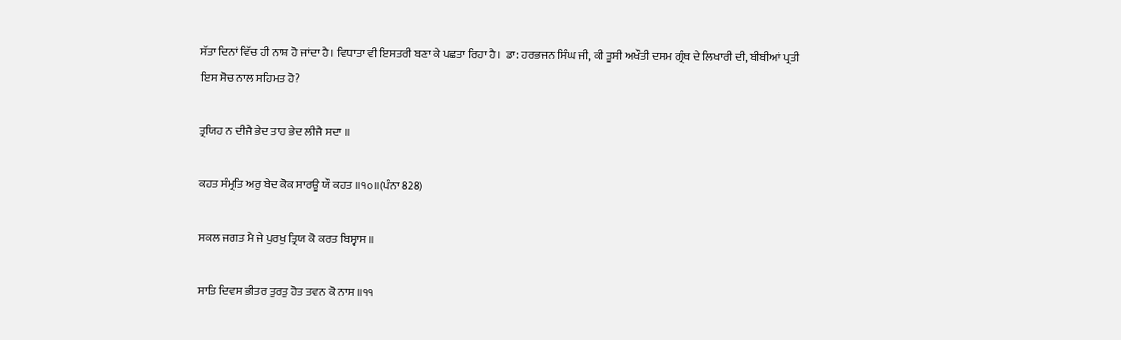ਸੱਤਾ ਦਿਨਾਂ ਵਿੱਚ ਹੀ ਨਾਸ਼ ਹੋ ਜਾਂਦਾ ਹੈ। ਵਿਧਾਤਾ ਵੀ ਇਸਤਰੀ ਬਣਾ ਕੇ ਪਛਤਾ ਰਿਹਾ ਹੈ।  ਡਾ: ਹਰਭਜਨ ਸਿੰਘ ਜੀ, ਕੀ ਤੂਸੀ ਅਖੌਤੀ ਦਸਮ ਗ੍ਰੰਥ ਦੇ ਲਿਖਾਰੀ ਦੀ, ਬੀਬੀਆਂ ਪ੍ਰਤੀ ਇਸ ਸੋਚ ਨਾਲ ਸਹਿਮਤ ਹੋ?

ਤ੍ਰਯਿਹ ਨ ਦੀਜੈ ਭੇਦ ਤਾਹ ਭੇਦ ਲੀਜੈ ਸਦਾ ॥

ਕਹਤ ਸੰਮ੍ਰਤਿ ਅਰੁ ਬੇਦ ਕੋਕ ਸਾਰਊ ਯੌ ਕਹਤ ॥੧੦॥(ਪੰਨਾ 828)

ਸਕਲ ਜਗਤ ਮੈ ਜੇ ਪੁਰਖੁ ਤ੍ਰਿਯ ਕੋ ਕਰਤ ਬਿਸ੍ਵਾਸ ॥

ਸਾਤਿ ਦਿਵਸ ਭੀਤਰ ਤੁਰਤੁ ਹੋਤ ਤਵਨ ਕੋ ਨਾਸ ॥੧੧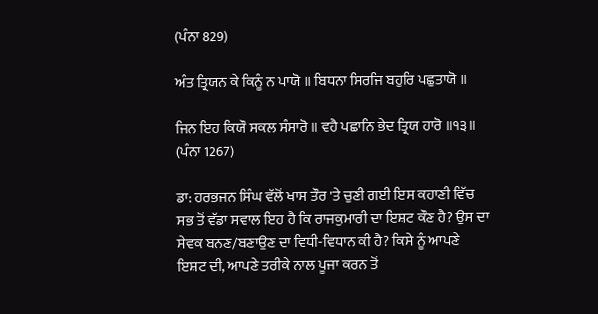(ਪੰਨਾ 829)

ਅੰਤ ਤ੍ਰਿਯਨ ਕੇ ਕਿਨੂੰ ਨ ਪਾਯੋ ॥ ਬਿਧਨਾ ਸਿਰਜਿ ਬਹੁਰਿ ਪਛੁਤਾਯੋ ॥

ਜਿਨ ਇਹ ਕਿਯੌ ਸਕਲ ਸੰਸਾਰੋ ॥ ਵਹੈ ਪਛਾਨਿ ਭੇਦ ਤ੍ਰਿਯ ਹਾਰੋ ॥੧੩॥ (ਪੰਨਾ 1267)

ਡਾ: ਹਰਭਜਨ ਸਿੰਘ ਵੱਲੋਂ ਖਾਸ ਤੌਰ 'ਤੇ ਚੁਣੀ ਗਈ ਇਸ ਕਹਾਣੀ ਵਿੱਚ ਸਭ ਤੋਂ ਵੱਡਾ ਸਵਾਲ ਇਹ ਹੈ ਕਿ ਰਾਜਕੁਮਾਰੀ ਦਾ ਇਸ਼ਟ ਕੌਣ ਹੈ? ਉਸ ਦਾ ਸੇਵਕ ਬਨਣ/ਬਣਾਉਣ ਦਾ ਵਿਧੀ-ਵਿਧਾਨ ਕੀ ਹੈ? ਕਿਸੇ ਨੂੰ ਆਪਣੇ ਇਸ਼ਟ ਦੀ, ਆਪਣੇ ਤਰੀਕੇ ਨਾਲ ਪੂਜਾ ਕਰਨ ਤੋਂ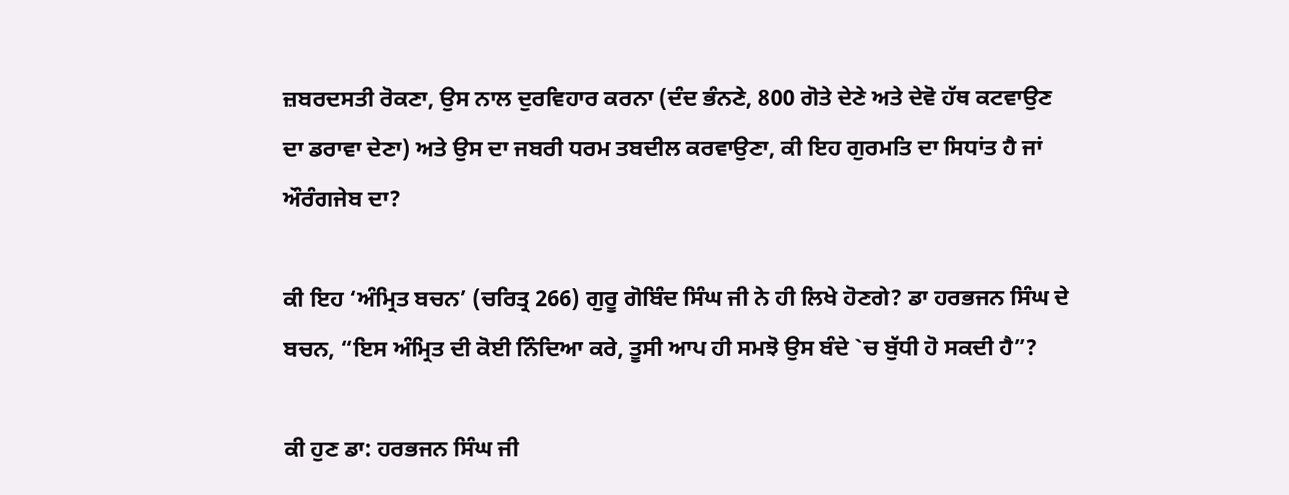ਜ਼ਬਰਦਸਤੀ ਰੋਕਣਾ, ਉਸ ਨਾਲ ਦੁਰਵਿਹਾਰ ਕਰਨਾ (ਦੰਦ ਭੰਨਣੇ, 800 ਗੋਤੇ ਦੇਣੇ ਅਤੇ ਦੇਵੋ ਹੱਥ ਕਟਵਾਉਣ ਦਾ ਡਰਾਵਾ ਦੇਣਾ) ਅਤੇ ਉਸ ਦਾ ਜਬਰੀ ਧਰਮ ਤਬਦੀਲ ਕਰਵਾਉਣਾ, ਕੀ ਇਹ ਗੁਰਮਤਿ ਦਾ ਸਿਧਾਂਤ ਹੈ ਜਾਂ ਔਰੰਗਜੇਬ ਦਾ?

ਕੀ ਇਹ ‘ਅੰਮ੍ਰਿਤ ਬਚਨ’ (ਚਰਿਤ੍ਰ 266) ਗੁਰੂ ਗੋਬਿੰਦ ਸਿੰਘ ਜੀ ਨੇ ਹੀ ਲਿਖੇ ਹੋਣਗੇ? ਡਾ ਹਰਭਜਨ ਸਿੰਘ ਦੇ ਬਚਨ, “ਇਸ ਅੰਮ੍ਰਿਤ ਦੀ ਕੋਈ ਨਿੰਦਿਆ ਕਰੇ, ਤੂਸੀ ਆਪ ਹੀ ਸਮਝੋ ਉਸ ਬੰਦੇ `ਚ ਬੁੱਧੀ ਹੋ ਸਕਦੀ ਹੈ”?

ਕੀ ਹੁਣ ਡਾ: ਹਰਭਜਨ ਸਿੰਘ ਜੀ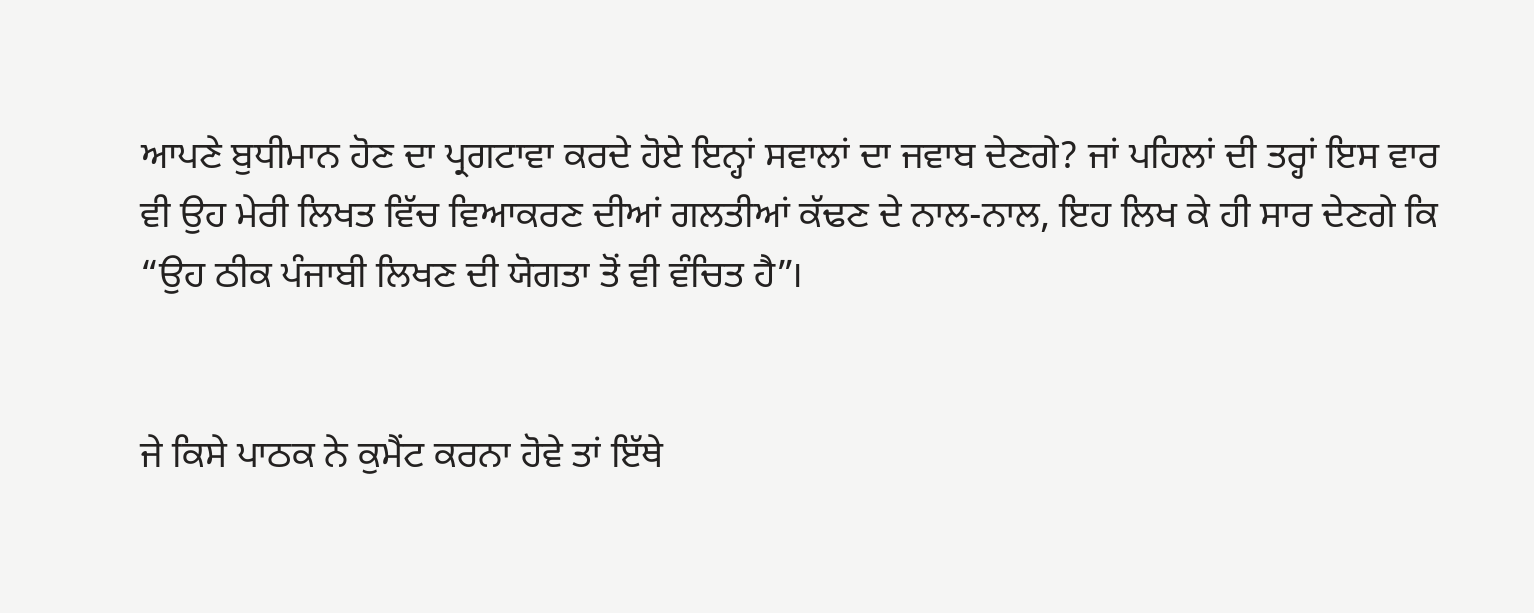ਆਪਣੇ ਬੁਧੀਮਾਨ ਹੋਣ ਦਾ ਪ੍ਰਗਟਾਵਾ ਕਰਦੇ ਹੋਏ ਇਨ੍ਹਾਂ ਸਵਾਲਾਂ ਦਾ ਜਵਾਬ ਦੇਣਗੇ? ਜਾਂ ਪਹਿਲਾਂ ਦੀ ਤਰ੍ਹਾਂ ਇਸ ਵਾਰ ਵੀ ਉਹ ਮੇਰੀ ਲਿਖਤ ਵਿੱਚ ਵਿਆਕਰਣ ਦੀਆਂ ਗਲਤੀਆਂ ਕੱਢਣ ਦੇ ਨਾਲ-ਨਾਲ, ਇਹ ਲਿਖ ਕੇ ਹੀ ਸਾਰ ਦੇਣਗੇ ਕਿ “ਉਹ ਠੀਕ ਪੰਜਾਬੀ ਲਿਖਣ ਦੀ ਯੋਗਤਾ ਤੋਂ ਵੀ ਵੰਚਿਤ ਹੈ”।


ਜੇ ਕਿਸੇ ਪਾਠਕ ਨੇ ਕੁਮੈਂਟ ਕਰਨਾ ਹੋਵੇ ਤਾਂ ਇੱਥੇ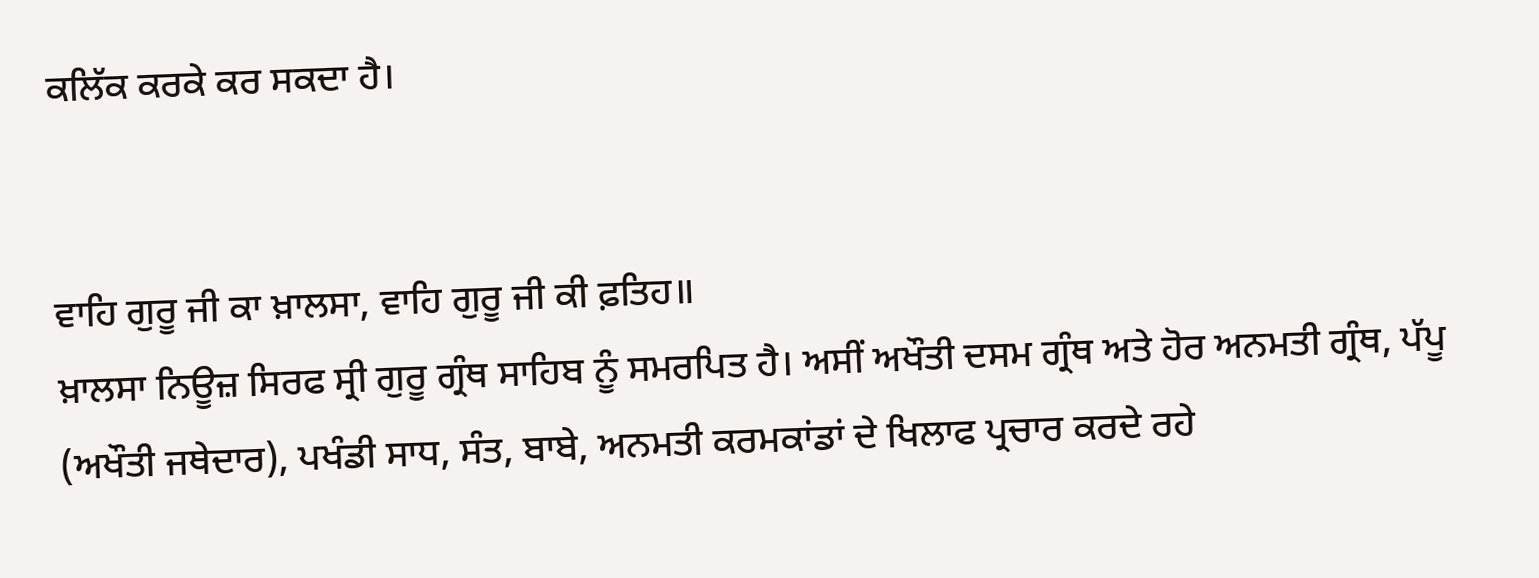ਕਲਿੱਕ ਕਰਕੇ ਕਰ ਸਕਦਾ ਹੈ।


ਵਾਹਿ ਗੁਰੂ ਜੀ ਕਾ ਖ਼ਾਲਸਾ, ਵਾਹਿ ਗੁਰੂ ਜੀ ਕੀ ਫ਼ਤਿਹ॥
ਖ਼ਾਲਸਾ ਨਿਊਜ਼ ਸਿਰਫ ਸ੍ਰੀ ਗੁਰੂ ਗ੍ਰੰਥ ਸਾਹਿਬ ਨੂੰ ਸਮਰਪਿਤ ਹੈ। ਅਸੀਂ ਅਖੌਤੀ ਦਸਮ ਗ੍ਰੰਥ ਅਤੇ ਹੋਰ ਅਨਮਤੀ ਗ੍ਰੰਥ, ਪੱਪੂ (ਅਖੌਤੀ ਜਥੇਦਾਰ), ਪਖੰਡੀ ਸਾਧ, ਸੰਤ, ਬਾਬੇ, ਅਨਮਤੀ ਕਰਮਕਾਂਡਾਂ ਦੇ ਖਿਲਾਫ ਪ੍ਰਚਾਰ ਕਰਦੇ ਰਹੇ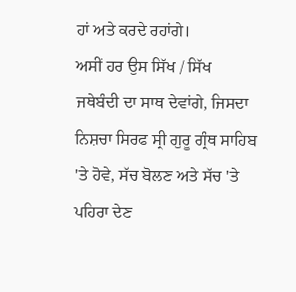ਹਾਂ ਅਤੇ ਕਰਦੇ ਰਹਾਂਗੇ।
ਅਸੀਂ ਹਰ ਉਸ ਸਿੱਖ / ਸਿੱਖ ਜਥੇਬੰਦੀ ਦਾ ਸਾਥ ਦੇਵਾਂਗੇ, ਜਿਸਦਾ ਨਿਸ਼ਚਾ ਸਿਰਫ ਸ੍ਰੀ ਗੁਰੂ ਗ੍ਰੰਥ ਸਾਹਿਬ 'ਤੇ ਹੋਵੇ, ਸੱਚ ਬੋਲਣ ਅਤੇ ਸੱਚ 'ਤੇ ਪਹਿਰਾ ਦੇਣ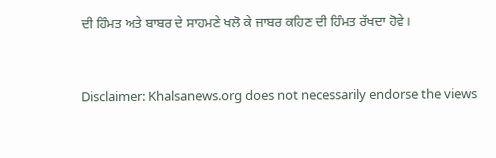ਦੀ ਹਿੰਮਤ ਅਤੇ ਬਾਬਰ ਦੇ ਸਾਹਮਣੇ ਖਲੋ ਕੇ ਜਾਬਰ ਕਹਿਣ ਦੀ ਹਿੰਮਤ ਰੱਖਦਾ ਹੋਵੇ।



Disclaimer: Khalsanews.org does not necessarily endorse the views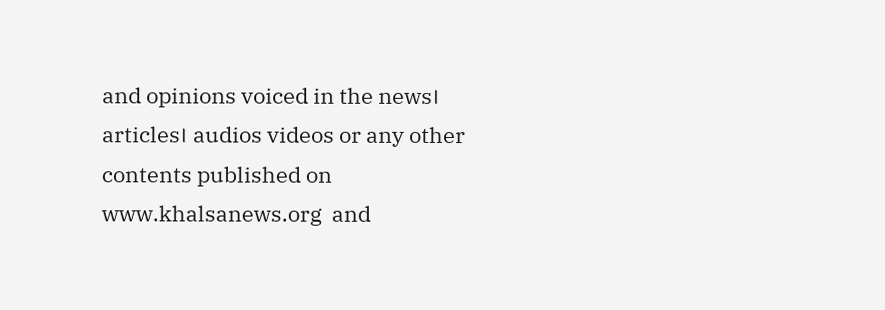and opinions voiced in the news। articles। audios videos or any other contents published on www.khalsanews.org  and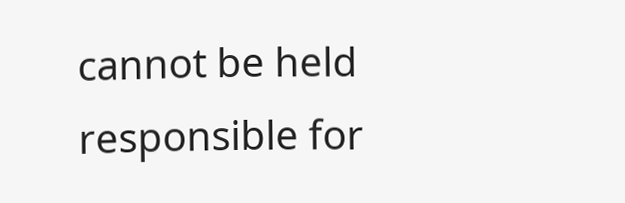cannot be held responsible for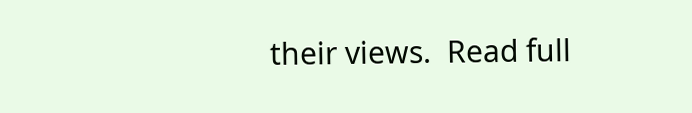their views.  Read full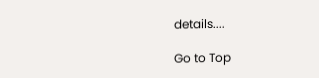details....

Go to Top